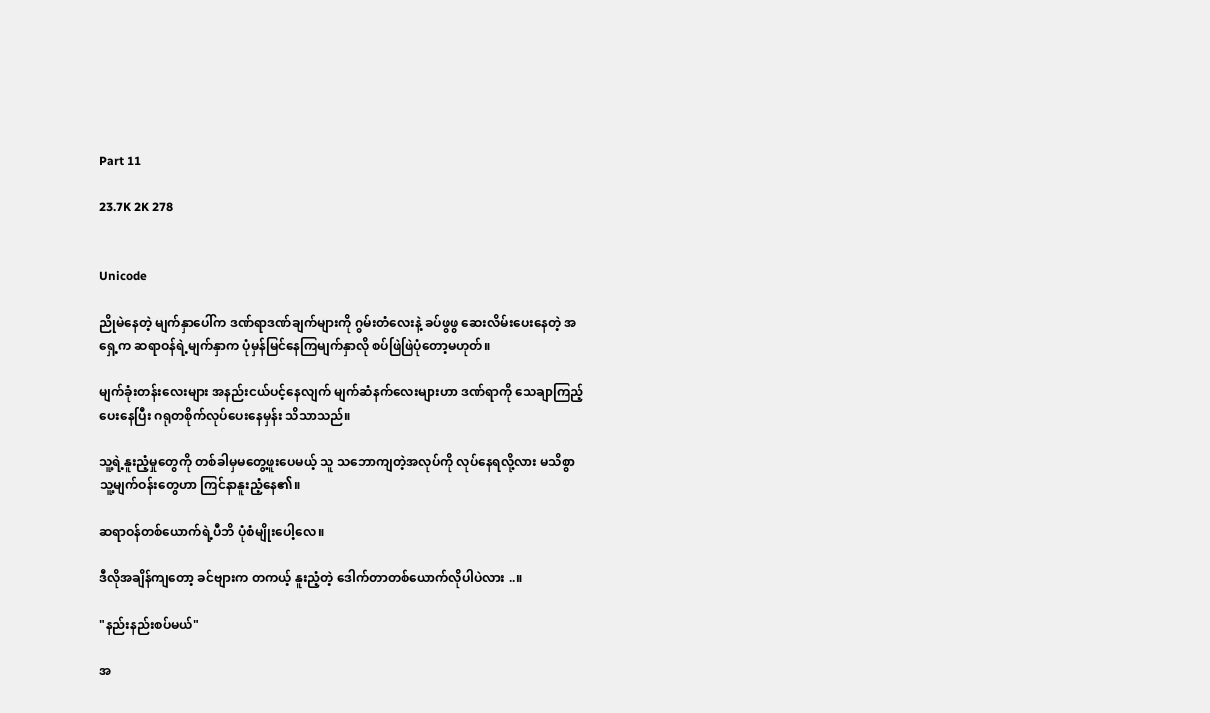Part 11

23.7K 2K 278


Unicode

ညိုမဲနေတဲ့ မျက်နှာပေါ်က ဒဏ်ရာဒဏ်ချက်များကို ဂွမ်းတံလေးနဲ့ ခပ်ဖွဖွ ဆေးလိမ်းပေးနေတဲ့ အရှေ့က ဆရာဝန်ရဲ့မျက်နှာက ပုံမှန်မြင်နေကြမျက်နှာလို စပ်ဖြဲဖြဲပုံတော့မဟုတ်။

မျက်ခုံးတန်းလေးများ အနည်းငယ်ပင့်နေလျက် မျက်ဆံနက်လေးများဟာ ဒဏ်ရာကို သေချာကြည့်ပေးနေပြီး ဂရုတစိုက်လုပ်ပေးနေမှန်း သိသာသည်။

သူ့ရဲ့နူးညံ့မှုတွေကို တစ်ခါမှမတွေ့ဖူးပေမယ့် သူ သဘောကျတဲ့အလုပ်ကို လုပ်နေရလို့လား မသိစွာ သူ့မျက်ဝန်းတွေဟာ ကြင်နာနူးညံ့နေ၏။

ဆရာဝန်တစ်ယောက်ရဲ့ပီဘိ ပုံစံမျိုးပေါ့လေ။

ဒီလိုအချိန်ကျတော့ ခင်ဗျားက တကယ့် နူးညံ့တဲ့ ဒေါက်တာတစ်ယောက်လိုပါပဲလား ..။

"နည်းနည်းစပ်မယ်"

အ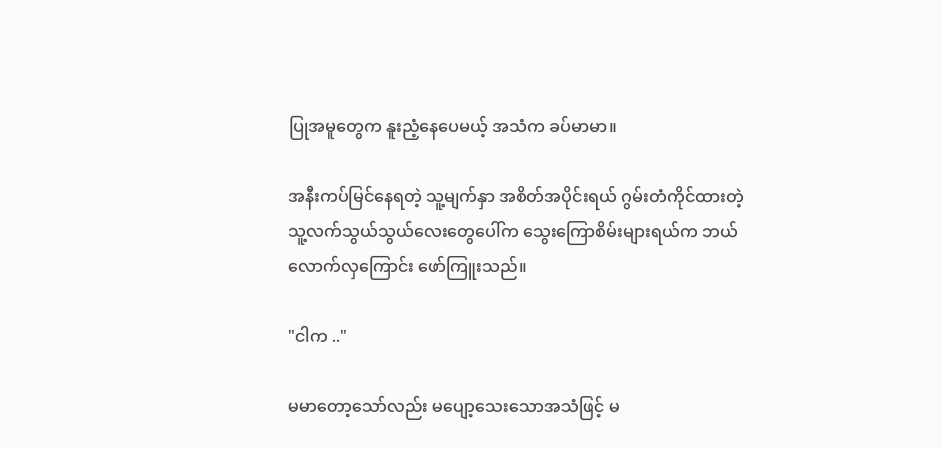ပြုအမူတွေက နူးညံ့နေပေမယ့် အသံက ခပ်မာမာ။

အနီးကပ်မြင်နေရတဲ့ သူ့မျက်နှာ အစိတ်အပိုင်းရယ် ဂွမ်းတံကိုင်ထားတဲ့ သူ့လက်သွယ်သွယ်လေးတွေပေါ်က သွေးကြောစိမ်းများရယ်က ဘယ်လောက်လှကြောင်း ဖော်ကြူးသည်။

"ငါက .."

မမာတော့သော်လည်း မပျော့သေးသောအသံဖြင့် မ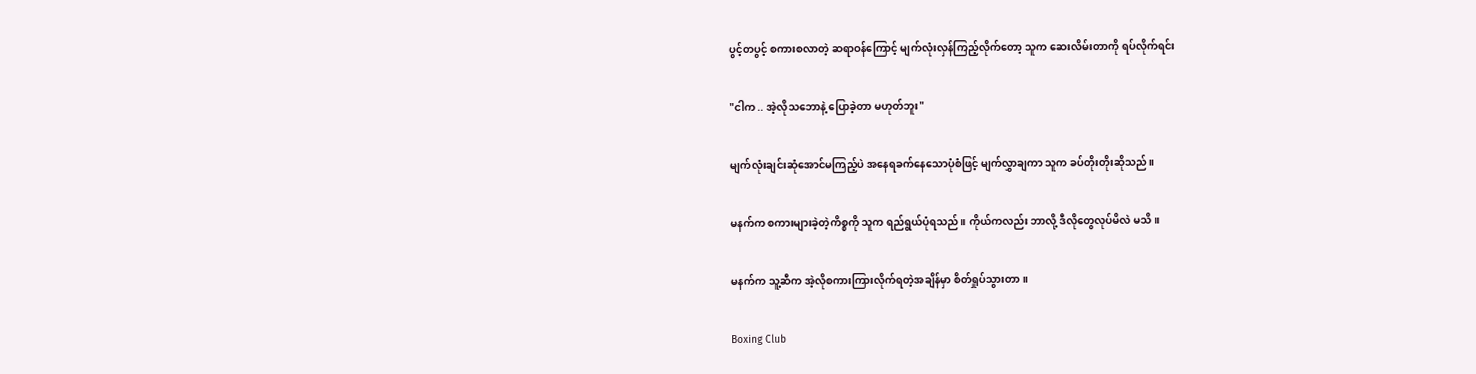ပွင့်တပွင့် စကားစလာတဲ့ ဆရာဝန်ကြောင့် မျက်လုံးလှန်ကြည့်လိုက်တော့ သူက ဆေးလိမ်းတာကို ရပ်လိုက်ရင်း

"ငါက .. အဲ့လိုသဘောနဲ့ ပြောခဲ့တာ မဟုတ်ဘူး"

မျက်လုံးချင်းဆုံအောင်မကြည့်ပဲ အနေရခက်နေသောပုံစံဖြင့် မျက်လွှာချကာ သူက ခပ်တိုးတိုးဆိုသည်။

မနက်က စကားများခဲ့တဲ့ကိစ္စကို သူက ရည်ရွယ်ပုံရသည်။ ကိုယ်ကလည်း ဘာလို့ ဒီလိုတွေလုပ်မိလဲ မသိ။

မနက်က သူ့ဆီက အဲ့လိုစကားကြားလိုက်ရတဲ့အချိန်မှာ စိတ်ရှုပ်သွားတာ။

Boxing Club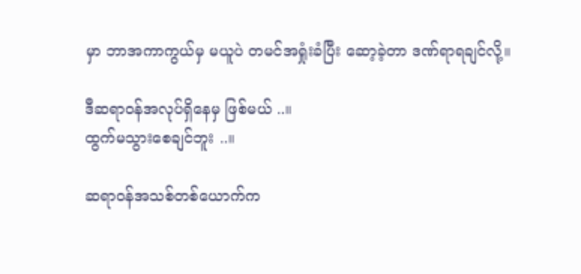မှာ ဘာအကာကွယ်မှ မယူပဲ တမင်အရှုံးခံပြီး ဆော့ခဲ့တာ ဒဏ်ရာရချင်လို့။

ဒီဆရာဝန်အလုပ်ရှိနေမှ ဖြစ်မယ် ..။
ထွက်မသွားစေချင်ဘူး ..။

ဆရာဝန်အသစ်တစ်ယောက်က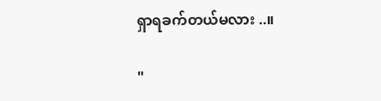ရှာရခက်တယ်မလား ..။

"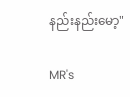နည်းနည်းမော့"

MR's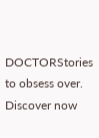DOCTORStories to obsess over. Discover now